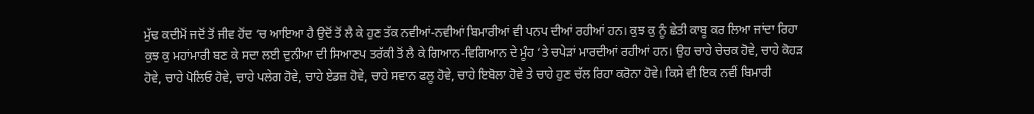ਮੁੱਢ ਕਦੀਮੋਂ ਜਦੋਂ ਤੋਂ ਜੀਵ ਹੋਂਦ ‘ਚ ਆਇਆ ਹੈ ਉਦੋਂ ਤੋਂ ਲੈ ਕੇ ਹੁਣ ਤੱਕ ਨਵੀਆਂ-ਨਵੀਆਂ ਬਿਮਾਰੀਆਂ ਵੀ ਪਨਪ ਦੀਆਂ ਰਹੀਆਂ ਹਨ। ਕੁਝ ਕੁ ਨੂੰ ਛੇਤੀ ਕਾਬੂ ਕਰ ਲਿਆ ਜਾਂਦਾ ਰਿਹਾ ਕੁਝ ਕੁ ਮਹਾਂਮਾਰੀ ਬਣ ਕੇ ਸਦਾ ਲਈ ਦੁਨੀਆ ਦੀ ਸਿਆਣਪ ਤਰੱਕੀ ਤੋਂ ਲੈ ਕੇ ਗਿਆਨ-ਵਿਗਿਆਨ ਦੇ ਮੂੰਹ ‘ਤੇ ਚਪੇੜਾਂ ਮਾਰਦੀਆਂ ਰਹੀਆਂ ਹਨ। ਉਹ ਚਾਹੇ ਚੇਚਕ ਹੋਵੇ, ਚਾਹੇ ਕੋਹੜ ਹੋਵੇ, ਚਾਹੇ ਪੋਲਿਓ ਹੋਵੇ, ਚਾਹੇ ਪਲੇਗ ਹੋਵੇ, ਚਾਹੇ ਏਡਜ਼ ਹੋਵੇ, ਚਾਹੇ ਸਵਾਨ ਫਲੂ ਹੋਵੇ, ਚਾਹੇ ਇਬੋਲਾ ਹੋਵੇ ਤੇ ਚਾਹੇ ਹੁਣ ਚੱਲ ਰਿਹਾ ਕਰੋਨਾ ਹੋਵੇ। ਕਿਸੇ ਵੀ ਇਕ ਨਵੀਂ ਬਿਮਾਰੀ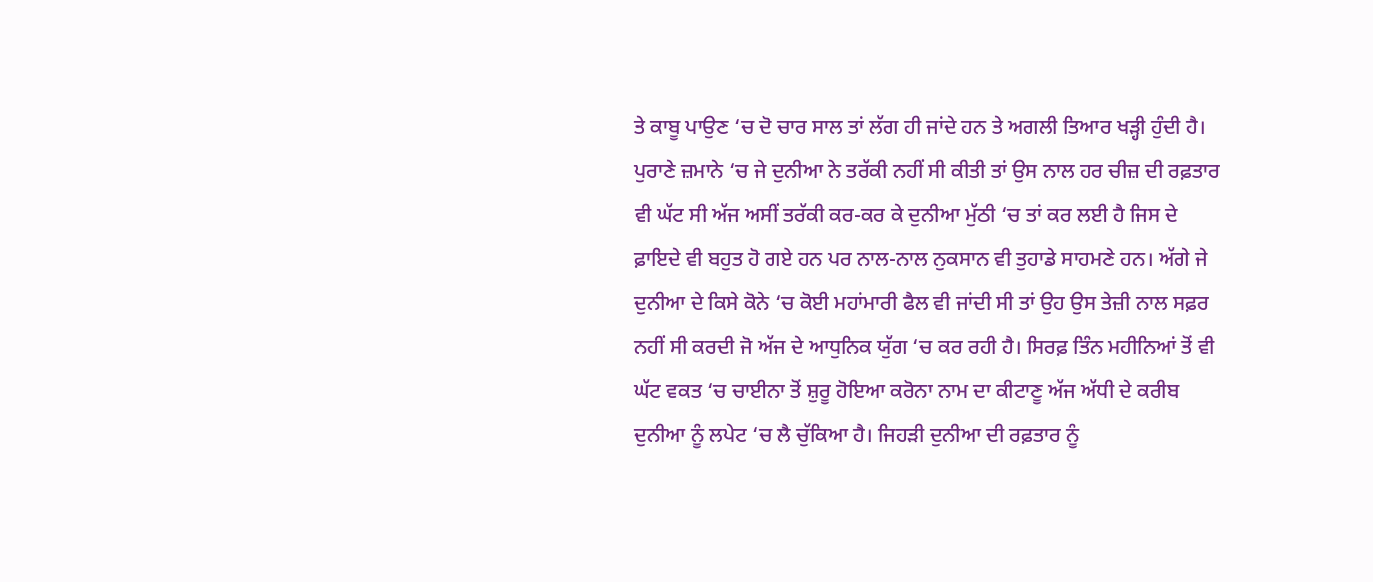ਤੇ ਕਾਬੂ ਪਾਉਣ ‘ਚ ਦੋ ਚਾਰ ਸਾਲ ਤਾਂ ਲੱਗ ਹੀ ਜਾਂਦੇ ਹਨ ਤੇ ਅਗਲੀ ਤਿਆਰ ਖੜ੍ਹੀ ਹੁੰਦੀ ਹੈ।
ਪੁਰਾਣੇ ਜ਼ਮਾਨੇ ‘ਚ ਜੇ ਦੁਨੀਆ ਨੇ ਤਰੱਕੀ ਨਹੀਂ ਸੀ ਕੀਤੀ ਤਾਂ ਉਸ ਨਾਲ ਹਰ ਚੀਜ਼ ਦੀ ਰਫ਼ਤਾਰ ਵੀ ਘੱਟ ਸੀ ਅੱਜ ਅਸੀਂ ਤਰੱਕੀ ਕਰ-ਕਰ ਕੇ ਦੁਨੀਆ ਮੁੱਠੀ ‘ਚ ਤਾਂ ਕਰ ਲਈ ਹੈ ਜਿਸ ਦੇ ਫ਼ਾਇਦੇ ਵੀ ਬਹੁਤ ਹੋ ਗਏ ਹਨ ਪਰ ਨਾਲ-ਨਾਲ ਨੁਕਸਾਨ ਵੀ ਤੁਹਾਡੇ ਸਾਹਮਣੇ ਹਨ। ਅੱਗੇ ਜੇ ਦੁਨੀਆ ਦੇ ਕਿਸੇ ਕੋਨੇ ‘ਚ ਕੋਈ ਮਹਾਂਮਾਰੀ ਫੈਲ ਵੀ ਜਾਂਦੀ ਸੀ ਤਾਂ ਉਹ ਉਸ ਤੇਜ਼ੀ ਨਾਲ ਸਫ਼ਰ ਨਹੀਂ ਸੀ ਕਰਦੀ ਜੋ ਅੱਜ ਦੇ ਆਧੁਨਿਕ ਯੁੱਗ ‘ਚ ਕਰ ਰਹੀ ਹੈ। ਸਿਰਫ਼ ਤਿੰਨ ਮਹੀਨਿਆਂ ਤੋਂ ਵੀ ਘੱਟ ਵਕਤ ‘ਚ ਚਾਈਨਾ ਤੋਂ ਸ਼ੁਰੂ ਹੋਇਆ ਕਰੋਨਾ ਨਾਮ ਦਾ ਕੀਟਾਣੂ ਅੱਜ ਅੱਧੀ ਦੇ ਕਰੀਬ ਦੁਨੀਆ ਨੂੰ ਲਪੇਟ ‘ਚ ਲੈ ਚੁੱਕਿਆ ਹੈ। ਜਿਹੜੀ ਦੁਨੀਆ ਦੀ ਰਫ਼ਤਾਰ ਨੂੰ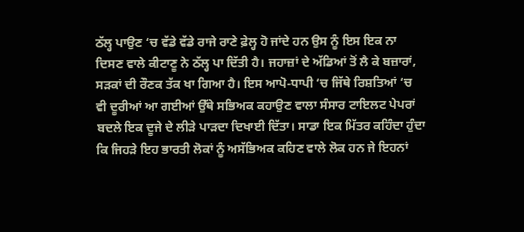ਠੱਲ੍ਹ ਪਾਉਣ ‘ਚ ਵੱਡੇ ਵੱਡੇ ਰਾਜੇ ਰਾਣੇ ਫ਼ੇਲ੍ਹ ਹੋ ਜਾਂਦੇ ਹਨ ਉਸ ਨੂੰ ਇਸ ਇਕ ਨਾ ਦਿਸਣ ਵਾਲੇ ਕੀਟਾਣੂ ਨੇ ਠੱਲ੍ਹ ਪਾ ਦਿੱਤੀ ਹੈ। ਜਹਾਜ਼ਾਂ ਦੇ ਅੱਡਿਆਂ ਤੋਂ ਲੈ ਕੇ ਬਜ਼ਾਰਾਂ, ਸੜਕਾਂ ਦੀ ਰੌਣਕ ਤੱਕ ਖਾ ਗਿਆ ਹੈ। ਇਸ ਆਪੋ-ਧਾਪੀ ‘ਚ ਜਿੱਥੇ ਰਿਸ਼ਤਿਆਂ ‘ਚ ਵੀ ਦੂਰੀਆਂ ਆ ਗਈਆਂ ਉੱਥੇ ਸਭਿਅਕ ਕਹਾਉਣ ਵਾਲਾ ਸੰਸਾਰ ਟਾਇਲਟ ਪੇਪਰਾਂ ਬਦਲੇ ਇਕ ਦੂਜੇ ਦੇ ਲੀੜੇ ਪਾੜਦਾ ਦਿਖਾਈ ਦਿੱਤਾ। ਸਾਡਾ ਇਕ ਮਿੱਤਰ ਕਹਿੰਦਾ ਹੁੰਦਾ ਕਿ ਜਿਹੜੇ ਇਹ ਭਾਰਤੀ ਲੋਕਾਂ ਨੂੰ ਅਸੱਭਿਅਕ ਕਹਿਣ ਵਾਲੇ ਲੋਕ ਹਨ ਜੇ ਇਹਨਾਂ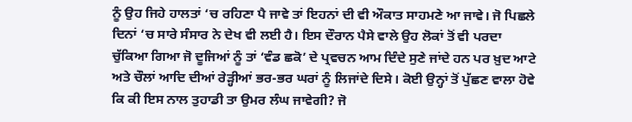ਨੂੰ ਉਹ ਜਿਹੇ ਹਾਲਤਾਂ ‘ਚ ਰਹਿਣਾ ਪੈ ਜਾਵੇ ਤਾਂ ਇਹਨਾਂ ਦੀ ਵੀ ਔਕਾਤ ਸਾਹਮਣੇ ਆ ਜਾਵੇ। ਜੋ ਪਿਛਲੇ ਦਿਨਾਂ ‘ਚ ਸਾਰੇ ਸੰਸਾਰ ਨੇ ਦੇਖ ਵੀ ਲਈ ਹੈ। ਇਸ ਦੌਰਾਨ ਪੈਸੇ ਵਾਲੇ ਉਹ ਲੋਕਾਂ ਤੋਂ ਵੀ ਪਰਦਾ ਚੁੱਕਿਆ ਗਿਆ ਜੋ ਦੂਜਿਆਂ ਨੂੰ ਤਾਂ ‘ਵੰਡ ਛਕੋ’ ਦੇ ਪ੍ਰਵਚਨ ਆਮ ਦਿੰਦੇ ਸੁਣੇ ਜਾਂਦੇ ਹਨ ਪਰ ਖ਼ੁਦ ਆਟੇ ਅਤੇ ਚੌਲਾਂ ਆਦਿ ਦੀਆਂ ਰੇੜ੍ਹੀਆਂ ਭਰ-ਭਰ ਘਰਾਂ ਨੂੰ ਲਿਜਾਂਦੇ ਦਿਸੇ। ਕੋਈ ਉਨ੍ਹਾਂ ਤੋਂ ਪੁੱਛਣ ਵਾਲਾ ਹੋਵੇ ਕਿ ਕੀ ਇਸ ਨਾਲ ਤੁਹਾਡੀ ਤਾ ਉਮਰ ਲੰਘ ਜਾਵੇਗੀ? ਜੋ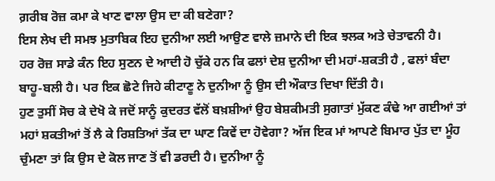ਗ਼ਰੀਬ ਰੋਜ਼ ਕਮਾ ਕੇ ਖਾਣ ਵਾਲਾ ਉਸ ਦਾ ਕੀ ਬਣੇਗਾ?
ਇਸ ਲੇਖ ਦੀ ਸਮਝ ਮੁਤਾਬਿਕ ਇਹ ਦੁਨੀਆ ਲਈ ਆਉਣ ਵਾਲੇ ਜ਼ਮਾਨੇ ਦੀ ਇਕ ਝਲਕ ਅਤੇ ਚੇਤਾਵਨੀ ਹੈ।
ਹਰ ਰੋਜ਼ ਸਾਡੇ ਕੰਨ ਇਹ ਸੁਣਨ ਦੇ ਆਦੀ ਹੋ ਚੁੱਕੇ ਹਨ ਕਿ ਫਲਾਂ ਦੇਸ਼ ਦੁਨੀਆ ਦੀ ਮਹਾਂ-ਸ਼ਕਤੀ ਹੈ , ਫਲਾਂ ਬੰਦਾ ਬਾਹੂ-ਬਲੀ ਹੈ। ਪਰ ਇਕ ਛੋਟੇ ਜਿਹੇ ਕੀਟਾਣੂ ਨੇ ਦੁਨੀਆ ਨੂੰ ਉਸ ਦੀ ਔਕਾਤ ਦਿਖਾ ਦਿੱਤੀ ਹੈ।
ਹੁਣ ਤੁਸੀਂ ਸੋਚ ਕੇ ਦੇਖੋ ਕੇ ਜਦੋਂ ਸਾਨੂੰ ਕੁਦਰਤ ਵੱਲੋਂ ਬਖ਼ਸ਼ੀਆਂ ਉਹ ਬੇਸ਼ਕੀਮਤੀ ਸੁਗਾਤਾਂ ਮੁੱਕਣ ਕੰਢੇ ਆ ਗਈਆਂ ਤਾਂ ਮਹਾਂ ਸ਼ਕਤੀਆਂ ਤੋਂ ਲੈ ਕੇ ਰਿਸ਼ਤਿਆਂ ਤੱਕ ਦਾ ਘਾਣ ਕਿਵੇਂ ਦਾ ਹੋਵੇਗਾ? ਅੱਜ ਇਕ ਮਾਂ ਆਪਣੇ ਬਿਮਾਰ ਪੁੱਤ ਦਾ ਮੂੰਹ ਚੁੰਮਣਾ ਤਾਂ ਕਿ ਉਸ ਦੇ ਕੋਲ ਜਾਣ ਤੋਂ ਵੀ ਡਰਦੀ ਹੈ। ਦੁਨੀਆ ਨੂੰ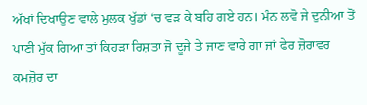ਅੱਖਾਂ ਦਿਖਾਉਣ ਵਾਲੇ ਮੁਲਕ ਖੁੱਡਾਂ ‘ਚ ਵੜ ਕੇ ਬਹਿ ਗਏ ਹਨ। ਮੰਨ ਲਵੋ ਜੇ ਦੁਨੀਆ ਤੋਂ ਪਾਣੀ ਮੁੱਕ ਗਿਆ ਤਾਂ ਕਿਹੜਾ ਰਿਸ਼ਤਾ ਜੋ ਦੂਜੇ ਤੇ ਜਾਣ ਵਾਰੇ ਗਾ ਜਾਂ ਫੇਰ ਜ਼ੋਰਾਵਰ ਕਮਜ਼ੋਰ ਦਾ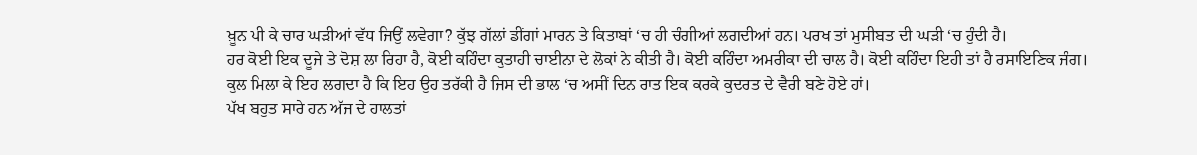ਖ਼ੂਨ ਪੀ ਕੇ ਚਾਰ ਘੜੀਆਂ ਵੱਧ ਜਿਉਂ ਲਵੇਗਾ? ਕੁੱਝ ਗੱਲਾਂ ਡੀਂਗਾਂ ਮਾਰਨ ਤੇ ਕਿਤਾਬਾਂ ‘ਚ ਹੀ ਚੰਗੀਆਂ ਲਗਦੀਆਂ ਹਨ। ਪਰਖ ਤਾਂ ਮੁਸੀਬਤ ਦੀ ਘੜੀ ‘ਚ ਹੁੰਦੀ ਹੈ।
ਹਰ ਕੋਈ ਇਕ ਦੂਜੇ ਤੇ ਦੋਸ਼ ਲਾ ਰਿਹਾ ਹੈ, ਕੋਈ ਕਹਿੰਦਾ ਕੁਤਾਹੀ ਚਾਈਨਾ ਦੇ ਲੋਕਾਂ ਨੇ ਕੀਤੀ ਹੈ। ਕੋਈ ਕਹਿੰਦਾ ਅਮਰੀਕਾ ਦੀ ਚਾਲ ਹੈ। ਕੋਈ ਕਹਿੰਦਾ ਇਹੀ ਤਾਂ ਹੈ ਰਸਾਇਣਿਕ ਜੰਗ। ਕੁਲ ਮਿਲਾ ਕੇ ਇਹ ਲਗਦਾ ਹੈ ਕਿ ਇਹ ਉਹ ਤਰੱਕੀ ਹੈ ਜਿਸ ਦੀ ਭਾਲ ‘ਚ ਅਸੀਂ ਦਿਨ ਰਾਤ ਇਕ ਕਰਕੇ ਕੁਦਰਤ ਦੇ ਵੈਰੀ ਬਣੇ ਹੋਏ ਹਾਂ।
ਪੱਖ ਬਹੁਤ ਸਾਰੇ ਹਨ ਅੱਜ ਦੇ ਹਾਲਤਾਂ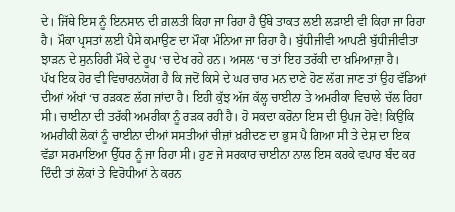ਦੇ। ਜਿੱਥੇ ਇਸ ਨੂੰ ਇਨਸਾਨ ਦੀ ਗ਼ਲਤੀ ਕਿਹਾ ਜਾ ਰਿਹਾ ਹੈ ਉੱਥੇ ਤਾਕਤ ਲਈ ਲੜਾਈ ਵੀ ਕਿਹਾ ਜਾ ਰਿਹਾ ਹੈ। ਮੌਕਾ ਪ੍ਰਸਤਾਂ ਲਈ ਪੈਸੇ ਕਮਾਉਣ ਦਾ ਮੌਕਾ ਮੰਨਿਆ ਜਾ ਰਿਹਾ ਹੈ। ਬੁੱਧੀਜੀਵੀ ਆਪਣੀ ਬੁੱਧੀਜੀਵੀਤਾ ਝਾੜਨ ਦੇ ਸੁਨਹਿਰੀ ਮੌਕੇ ਦੇ ਰੂਪ ‘ਚ ਦੇਖ ਰਹੇ ਹਨ। ਅਸਲ ‘ਚ ਤਾਂ ਇਹ ਤਰੱਕੀ ਦਾ ਖ਼ਮਿਆਜ਼ਾ ਹੈ।
ਪੱਖ ਇਕ ਹੋਰ ਵੀ ਵਿਚਾਰਨਯੋਗ ਹੈ ਕਿ ਜਦੋਂ ਕਿਸੇ ਦੇ ਘਰ ਚਾਰ ਮਨ ਦਾਣੇ ਹੋਣ ਲੱਗ ਜਾਣ ਤਾਂ ਉਹ ਵੱਡਿਆਂ ਦੀਆਂ ਅੱਖਾਂ ‘ਚ ਰੜਕਣ ਲੱਗ ਜਾਂਦਾ ਹੈ। ਇਹੀ ਕੁੱਝ ਅੱਜ ਕੱਲ੍ਹ ਚਾਈਨਾ ਤੇ ਅਮਰੀਕਾ ਵਿਚਾਲੇ ਚੱਲ ਰਿਹਾ ਸੀ। ਚਾਈਨਾ ਦੀ ਤਰੱਕੀ ਅਮਰੀਕਾ ਨੂੰ ਰੜਕ ਰਹੀ ਹੈ। ਹੋ ਸਕਦਾ ਕਰੋਨਾ ਇਸ ਦੀ ਉਪਜ ਹੋਵੇ! ਕਿਉਂਕਿ ਅਮਰੀਕੀ ਲੋਕਾਂ ਨੂੰ ਚਾਈਨਾ ਦੀਆਂ ਸਸਤੀਆਂ ਚੀਜ਼ਾਂ ਖ਼ਰੀਦਣ ਦਾ ਭੁਸ ਪੈ ਗਿਆ ਸੀ ਤੇ ਦੇਸ਼ ਦਾ ਇਕ ਵੱਡਾ ਸਰਮਾਇਆ ਉੱਧਰ ਨੂੰ ਜਾ ਰਿਹਾ ਸੀ। ਹੁਣ ਜੇ ਸਰਕਾਰ ਚਾਈਨਾ ਨਾਲ ਇਸ ਕਰਕੇ ਵਪਾਰ ਬੰਦ ਕਰ ਦਿੰਦੀ ਤਾਂ ਲੋਕਾਂ ਤੇ ਵਿਰੋਧੀਆਂ ਨੇ ਕਰਨ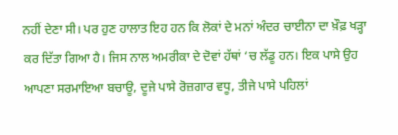ਨਹੀਂ ਦੇਣਾ ਸੀ। ਪਰ ਹੁਣ ਹਾਲਾਤ ਇਹ ਹਨ ਕਿ ਲੋਕਾਂ ਦੇ ਮਨਾਂ ਅੰਦਰ ਚਾਈਨਾ ਦਾ ਖ਼ੌਫ਼ ਖੜ੍ਹਾ ਕਰ ਦਿੱਤਾ ਗਿਆ ਹੈ। ਜਿਸ ਨਾਲ ਅਮਰੀਕਾ ਦੇ ਦੋਵਾਂ ਹੱਥਾਂ ‘ਚ ਲੱਡੂ ਹਨ। ਇਕ ਪਾਸੇ ਉਹ ਆਪਣਾ ਸਰਮਾਇਆ ਬਚਾਊ, ਦੂਜੇ ਪਾਸੇ ਰੋਜ਼ਗਾਰ ਵਧੂ, ਤੀਜੇ ਪਾਸੇ ਪਹਿਲਾਂ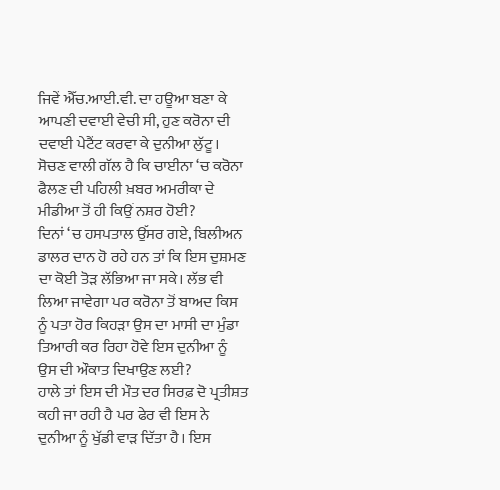ਜਿਵੇਂ ਐੱਚ.ਆਈ.ਵੀ. ਦਾ ਹਊਆ ਬਣਾ ਕੇ ਆਪਣੀ ਦਵਾਈ ਵੇਚੀ ਸੀ, ਹੁਣ ਕਰੋਨਾ ਦੀ ਦਵਾਈ ਪੇਟੈਂਟ ਕਰਵਾ ਕੇ ਦੁਨੀਆ ਲੁੱਟੂ। ਸੋਚਣ ਵਾਲੀ ਗੱਲ ਹੈ ਕਿ ਚਾਈਨਾ ‘ਚ ਕਰੋਨਾ ਫੈਲਣ ਦੀ ਪਹਿਲੀ ਖ਼ਬਰ ਅਮਰੀਕਾ ਦੇ ਮੀਡੀਆ ਤੋਂ ਹੀ ਕਿਉਂ ਨਸ਼ਰ ਹੋਈ?
ਦਿਨਾਂ ‘ਚ ਹਸਪਤਾਲ ਉੱਸਰ ਗਏ, ਬਿਲੀਅਨ ਡਾਲਰ ਦਾਨ ਹੋ ਰਹੇ ਹਨ ਤਾਂ ਕਿ ਇਸ ਦੁਸ਼ਮਣ ਦਾ ਕੋਈ ਤੋੜ ਲੱਭਿਆ ਜਾ ਸਕੇ। ਲੱਭ ਵੀ ਲਿਆ ਜਾਵੇਗਾ ਪਰ ਕਰੋਨਾ ਤੋਂ ਬਾਅਦ ਕਿਸ ਨੂੰ ਪਤਾ ਹੋਰ ਕਿਹੜਾ ਉਸ ਦਾ ਮਾਸੀ ਦਾ ਮੁੰਡਾ ਤਿਆਰੀ ਕਰ ਰਿਹਾ ਹੋਵੇ ਇਸ ਦੁਨੀਆ ਨੂੰ ਉਸ ਦੀ ਔਕਾਤ ਦਿਖਾਉਣ ਲਈ?
ਹਾਲੇ ਤਾਂ ਇਸ ਦੀ ਮੌਤ ਦਰ ਸਿਰਫ਼ ਦੋ ਪ੍ਰਤੀਸ਼ਤ ਕਹੀ ਜਾ ਰਹੀ ਹੈ ਪਰ ਫੇਰ ਵੀ ਇਸ ਨੇ ਦੁਨੀਆ ਨੂੰ ਖੁੱਡੀ ਵਾੜ ਦਿੱਤਾ ਹੈ। ਇਸ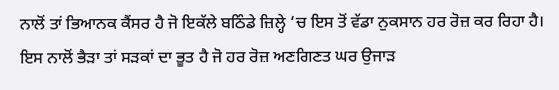ਨਾਲੋਂ ਤਾਂ ਭਿਆਨਕ ਕੈਂਸਰ ਹੈ ਜੋ ਇਕੱਲੇ ਬਠਿੰਡੇ ਜ਼ਿਲ੍ਹੇ ‘ਚ ਇਸ ਤੋਂ ਵੱਡਾ ਨੁਕਸਾਨ ਹਰ ਰੋਜ਼ ਕਰ ਰਿਹਾ ਹੈ। ਇਸ ਨਾਲੋਂ ਭੈੜਾ ਤਾਂ ਸੜਕਾਂ ਦਾ ਭੂਤ ਹੈ ਜੋ ਹਰ ਰੋਜ਼ ਅਣਗਿਣਤ ਘਰ ਉਜਾੜ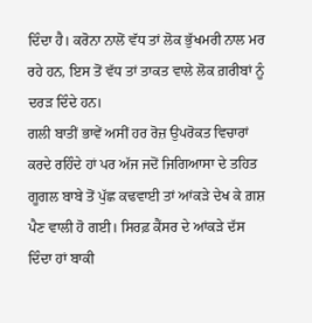ਦਿੰਦਾ ਹੈ। ਕਰੋਨਾ ਨਾਲੋਂ ਵੱਧ ਤਾਂ ਲੋਕ ਭੁੱਖਮਰੀ ਨਾਲ ਮਰ ਰਹੇ ਹਨ, ਇਸ ਤੋਂ ਵੱਧ ਤਾਂ ਤਾਕਤ ਵਾਲੇ ਲੋਕ ਗ਼ਰੀਬਾਂ ਨੂੰ ਦਰੜ ਦਿੰਦੇ ਹਨ।
ਗਲੀ ਬਾਤੀਂ ਭਾਵੇਂ ਅਸੀਂ ਹਰ ਰੋਜ਼ ਉਪਰੋਕਤ ਵਿਚਾਰਾਂ ਕਰਦੇ ਰਹਿੰਦੇ ਹਾਂ ਪਰ ਅੱਜ ਜਦੋਂ ਜਿਗਿਆਸਾ ਦੇ ਤਹਿਤ ਗੂਗਲ ਬਾਬੇ ਤੋਂ ਪੁੱਛ ਕਢਵਾਈ ਤਾਂ ਆਂਕੜੇ ਦੇਖ ਕੇ ਗ਼ਸ਼ ਪੈਣ ਵਾਲੀ ਹੋ ਗਈ। ਸਿਰਫ਼ ਕੈਂਸਰ ਦੇ ਆਂਕੜੇ ਦੱਸ ਦਿੰਦਾ ਹਾਂ ਬਾਕੀ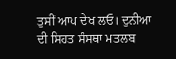ਤੁਸੀਂ ਆਪ ਦੇਖ ਲਓ। ਦੁਨੀਆ ਦੀ ਸਿਹਤ ਸੰਸਥਾ ਮਤਲਬ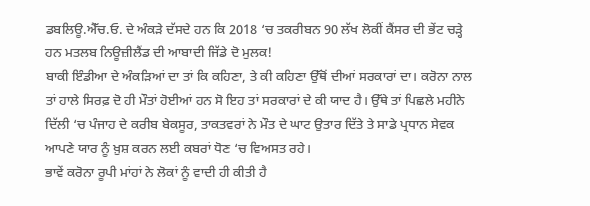ਡਬਲਿਊ.ਐੱਚ.ਓ. ਦੇ ਅੰਕੜੇ ਦੱਸਦੇ ਹਨ ਕਿ 2018 ‘ਚ ਤਕਰੀਬਨ 90 ਲੱਖ ਲੋਕੀਂ ਕੈਂਸਰ ਦੀ ਭੇਂਟ ਚੜ੍ਹੇ ਹਨ ਮਤਲਬ ਨਿਊਜ਼ੀਲੈਂਡ ਦੀ ਆਬਾਦੀ ਜਿੱਡੇ ਦੋ ਮੁਲਕ!
ਬਾਕੀ ਇੰਡੀਆ ਦੇ ਅੰਕੜਿਆਂ ਦਾ ਤਾਂ ਕਿ ਕਹਿਣਾ, ਤੇ ਕੀ ਕਹਿਣਾ ਉੱਥੋਂ ਦੀਆਂ ਸਰਕਾਰਾਂ ਦਾ। ਕਰੋਨਾ ਨਾਲ ਤਾਂ ਹਾਲੇ ਸਿਰਫ਼ ਦੋ ਹੀ ਮੌਤਾਂ ਹੋਈਆਂ ਹਨ ਸੋ ਇਹ ਤਾਂ ਸਰਕਾਰਾਂ ਦੇ ਕੀ ਯਾਦ ਹੈ। ਉੱਥੇ ਤਾਂ ਪਿਛਲੇ ਮਹੀਨੇ ਦਿੱਲੀ ‘ਚ ਪੰਜਾਹ ਦੇ ਕਰੀਬ ਬੇਕਸੂਰ, ਤਾਕਤਵਰਾਂ ਨੇ ਮੌਤ ਦੇ ਘਾਟ ਉਤਾਰ ਦਿੱਤੇ ਤੇ ਸਾਡੇ ਪ੍ਰਧਾਨ ਸੇਵਕ ਆਪਣੇ ਯਾਰ ਨੂੰ ਖ਼ੁਸ਼ ਕਰਨ ਲਈ ਕਬਰਾਂ ਧੋਣ ‘ਚ ਵਿਅਸਤ ਰਹੇ।
ਭਾਵੇਂ ਕਰੋਨਾ ਰੂਪੀ ਮਾਂਹਾਂ ਨੇ ਲੋਕਾਂ ਨੂੰ ਵਾਦੀ ਹੀ ਕੀਤੀ ਹੈ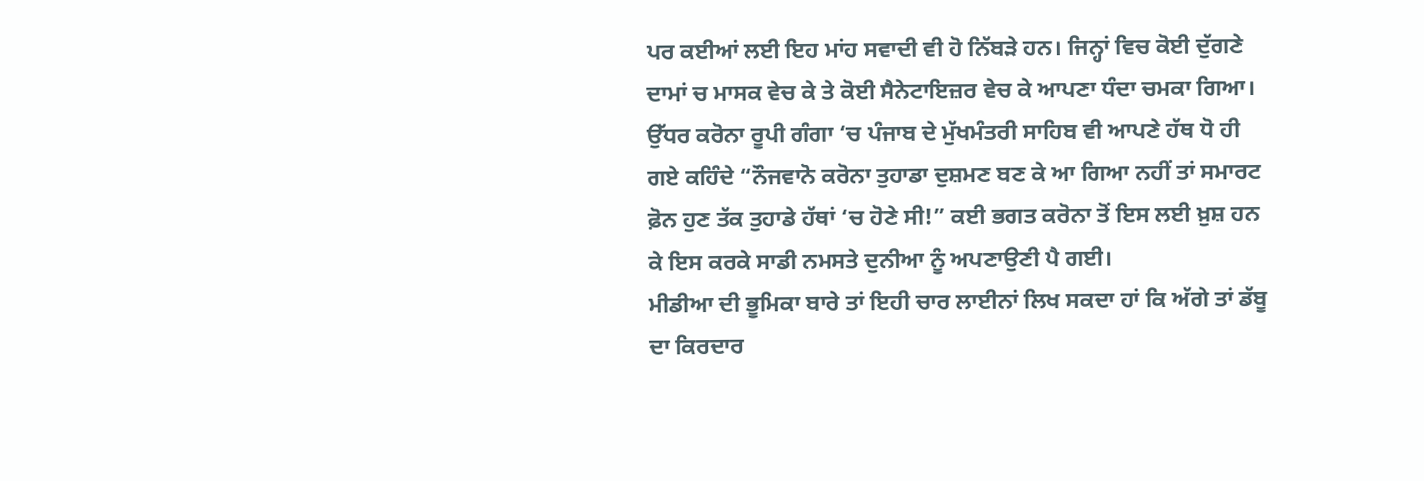ਪਰ ਕਈਆਂ ਲਈ ਇਹ ਮਾਂਹ ਸਵਾਦੀ ਵੀ ਹੋ ਨਿੱਬੜੇ ਹਨ। ਜਿਨ੍ਹਾਂ ਵਿਚ ਕੋਈ ਦੁੱਗਣੇ ਦਾਮਾਂ ਚ ਮਾਸਕ ਵੇਚ ਕੇ ਤੇ ਕੋਈ ਸੈਨੇਟਾਇਜ਼ਰ ਵੇਚ ਕੇ ਆਪਣਾ ਧੰਦਾ ਚਮਕਾ ਗਿਆ। ਉੱਧਰ ਕਰੋਨਾ ਰੂਪੀ ਗੰਗਾ ‘ਚ ਪੰਜਾਬ ਦੇ ਮੁੱਖਮੰਤਰੀ ਸਾਹਿਬ ਵੀ ਆਪਣੇ ਹੱਥ ਧੋ ਹੀ ਗਏ ਕਹਿੰਦੇ “ਨੌਜਵਾਨੋ ਕਰੋਨਾ ਤੁਹਾਡਾ ਦੁਸ਼ਮਣ ਬਣ ਕੇ ਆ ਗਿਆ ਨਹੀਂ ਤਾਂ ਸਮਾਰਟ ਫ਼ੋਨ ਹੁਣ ਤੱਕ ਤੁਹਾਡੇ ਹੱਥਾਂ ‘ਚ ਹੋਣੇ ਸੀ!” ਕਈ ਭਗਤ ਕਰੋਨਾ ਤੋਂ ਇਸ ਲਈ ਖ਼ੁਸ਼ ਹਨ ਕੇ ਇਸ ਕਰਕੇ ਸਾਡੀ ਨਮਸਤੇ ਦੁਨੀਆ ਨੂੰ ਅਪਣਾਉਣੀ ਪੈ ਗਈ।
ਮੀਡੀਆ ਦੀ ਭੂਮਿਕਾ ਬਾਰੇ ਤਾਂ ਇਹੀ ਚਾਰ ਲਾਈਨਾਂ ਲਿਖ ਸਕਦਾ ਹਾਂ ਕਿ ਅੱਗੇ ਤਾਂ ਡੱਬੂ ਦਾ ਕਿਰਦਾਰ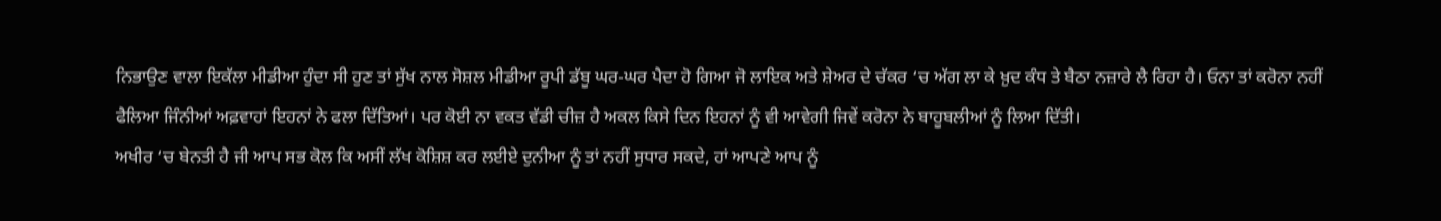ਨਿਭਾਉਣ ਵਾਲਾ ਇਕੱਲਾ ਮੀਡੀਆ ਹੁੰਦਾ ਸੀ ਹੁਣ ਤਾਂ ਸੁੱਖ ਨਾਲ ਸੋਸ਼ਲ ਮੀਡੀਆ ਰੂਪੀ ਡੱਬੂ ਘਰ-ਘਰ ਪੈਦਾ ਹੋ ਗਿਆ ਜੋ ਲਾਇਕ ਅਤੇ ਸ਼ੇਅਰ ਦੇ ਚੱਕਰ ‘ਚ ਅੱਗ ਲਾ ਕੇ ਖ਼ੁਦ ਕੰਧ ਤੇ ਬੈਠਾ ਨਜ਼ਾਰੇ ਲੈ ਰਿਹਾ ਹੈ। ਓਨਾ ਤਾਂ ਕਰੋਨਾ ਨਹੀਂ ਫੈਲਿਆ ਜਿੰਨੀਆਂ ਅਫ਼ਵਾਹਾਂ ਇਹਨਾਂ ਨੇ ਫਲਾ ਦਿੱਤਿਆਂ। ਪਰ ਕੋਈ ਨਾ ਵਕਤ ਵੱਡੀ ਚੀਜ਼ ਹੈ ਅਕਲ ਕਿਸੇ ਦਿਨ ਇਹਨਾਂ ਨੂੰ ਵੀ ਆਵੇਗੀ ਜਿਵੇਂ ਕਰੋਨਾ ਨੇ ਬਾਹੂਬਲੀਆਂ ਨੂੰ ਲਿਆ ਦਿੱਤੀ।
ਅਖੀਰ ‘ਚ ਬੇਨਤੀ ਹੈ ਜੀ ਆਪ ਸਭ ਕੋਲ ਕਿ ਅਸੀਂ ਲੱਖ ਕੋਸ਼ਿਸ਼ ਕਰ ਲਈਏ ਦੁਨੀਆ ਨੂੰ ਤਾਂ ਨਹੀਂ ਸੁਧਾਰ ਸਕਦੇ, ਹਾਂ ਆਪਣੇ ਆਪ ਨੂੰ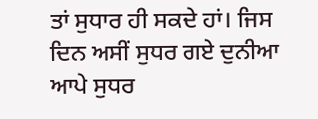ਤਾਂ ਸੁਧਾਰ ਹੀ ਸਕਦੇ ਹਾਂ। ਜਿਸ ਦਿਨ ਅਸੀਂ ਸੁਧਰ ਗਏ ਦੁਨੀਆ ਆਪੇ ਸੁਧਰ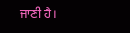ਜਾਣੀ ਹੈ।